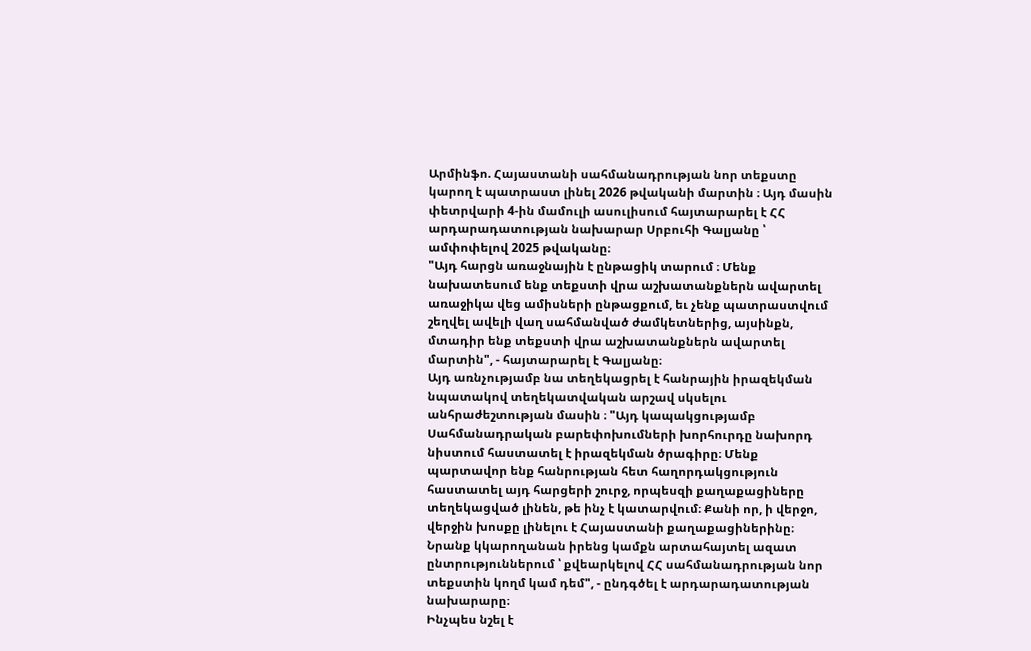Արմինֆո. Հայաստանի սահմանադրության նոր տեքստը կարող է պատրաստ լինել 2026 թվականի մարտին ։ Այդ մասին փետրվարի 4-ին մամուլի ասուլիսում հայտարարել է ՀՀ արդարադատության նախարար Սրբուհի Գալյանը ՝ ամփոփելով 2025 թվականը։
"Այդ հարցն առաջնային է ընթացիկ տարում ։ Մենք նախատեսում ենք տեքստի վրա աշխատանքներն ավարտել առաջիկա վեց ամիսների ընթացքում, եւ չենք պատրաստվում շեղվել ավելի վաղ սահմանված ժամկետներից, այսինքն, մտադիր ենք տեքստի վրա աշխատանքներն ավարտել մարտին", - հայտարարել է Գալյանը։
Այդ առնչությամբ նա տեղեկացրել է հանրային իրազեկման նպատակով տեղեկատվական արշավ սկսելու անհրաժեշտության մասին ։ "Այդ կապակցությամբ Սահմանադրական բարեփոխումների խորհուրդը նախորդ նիստում հաստատել է իրազեկման ծրագիրը։ Մենք պարտավոր ենք հանրության հետ հաղորդակցություն հաստատել այդ հարցերի շուրջ, որպեսզի քաղաքացիները տեղեկացված լինեն, թե ինչ է կատարվում։ Քանի որ, ի վերջո, վերջին խոսքը լինելու է Հայաստանի քաղաքացիներինը։ Նրանք կկարողանան իրենց կամքն արտահայտել ազատ ընտրություններում ՝ քվեարկելով ՀՀ սահմանադրության նոր տեքստին կողմ կամ դեմ", - ընդգծել է արդարադատության նախարարը։
Ինչպես նշել է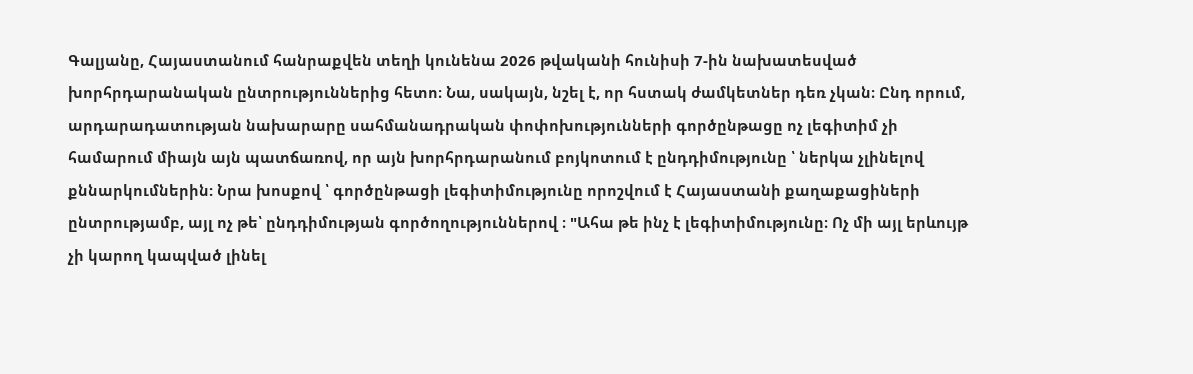Գալյանը, Հայաստանում հանրաքվեն տեղի կունենա 2026 թվականի հունիսի 7-ին նախատեսված խորհրդարանական ընտրություններից հետո։ Նա, սակայն, նշել է, որ հստակ ժամկետներ դեռ չկան։ Ընդ որում, արդարադատության նախարարը սահմանադրական փոփոխությունների գործընթացը ոչ լեգիտիմ չի համարում միայն այն պատճառով, որ այն խորհրդարանում բոյկոտում է ընդդիմությունը ՝ ներկա չլինելով քննարկումներին: Նրա խոսքով ՝ գործընթացի լեգիտիմությունը որոշվում է Հայաստանի քաղաքացիների ընտրությամբ, այլ ոչ թե՝ ընդդիմության գործողություններով ։ "Ահա թե ինչ է լեգիտիմությունը։ Ոչ մի այլ երևույթ չի կարող կապված լինել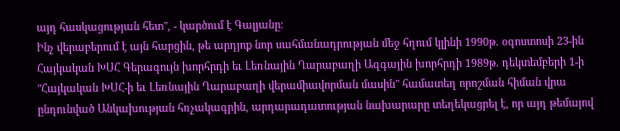այդ հասկացության հետ", - կարծում է Գալյանը։
Ինչ վերաբերում է այն հարցին, թե արդյոք նոր սահմանադրության մեջ հղում կլինի 1990թ. օգոստոսի 23-ին Հայկական ԽՍՀ Գերագույն խորհրդի եւ Լեռնային Ղարաբաղի Ազգային խորհրդի 1989թ. դեկտեմբերի 1-ի "Հայկական ԽՍՀ-ի եւ Լեռնային Ղարաբաղի վերամիավորման մասին" համատեղ որոշման հիման վրա ընդունված Անկախության հռչակագրին, արդարադատության նախարարը տեղեկացրել է, որ այդ թեմայով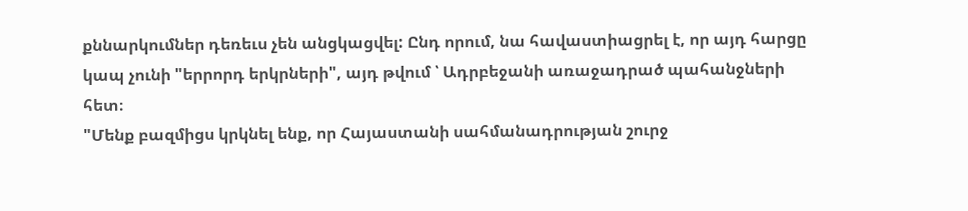քննարկումներ դեռեւս չեն անցկացվել: Ընդ որում, նա հավաստիացրել է, որ այդ հարցը կապ չունի "երրորդ երկրների", այդ թվում ՝ Ադրբեջանի առաջադրած պահանջների հետ։
"Մենք բազմիցս կրկնել ենք, որ Հայաստանի սահմանադրության շուրջ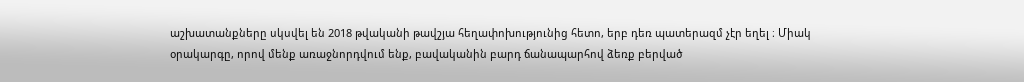աշխատանքները սկսվել են 2018 թվականի թավշյա հեղափոխությունից հետո, երբ դեռ պատերազմ չէր եղել ։ Միակ օրակարգը, որով մենք առաջնորդվում ենք, բավականին բարդ ճանապարհով ձեռք բերված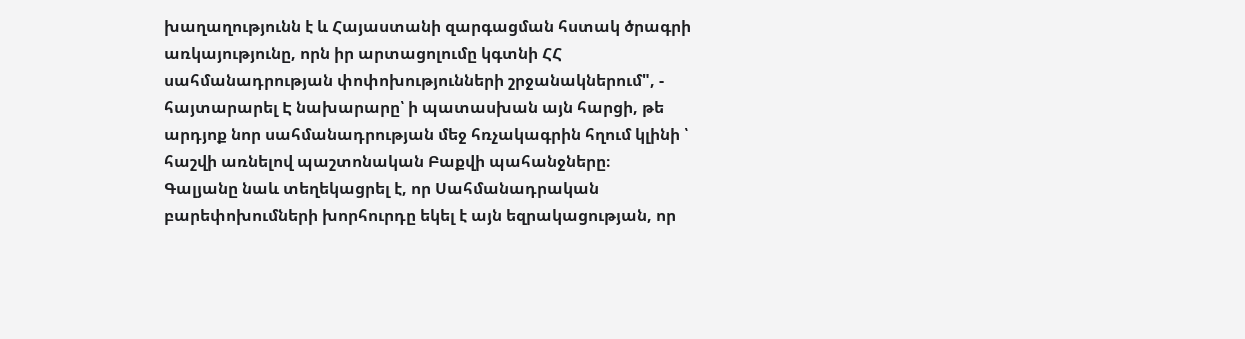խաղաղությունն է և Հայաստանի զարգացման հստակ ծրագրի առկայությունը, որն իր արտացոլումը կգտնի ՀՀ սահմանադրության փոփոխությունների շրջանակներում", - հայտարարել Է նախարարը՝ ի պատասխան այն հարցի, թե արդյոք նոր սահմանադրության մեջ հռչակագրին հղում կլինի ՝ հաշվի առնելով պաշտոնական Բաքվի պահանջները։
Գալյանը նաև տեղեկացրել է, որ Սահմանադրական բարեփոխումների խորհուրդը եկել է այն եզրակացության, որ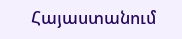Հայաստանում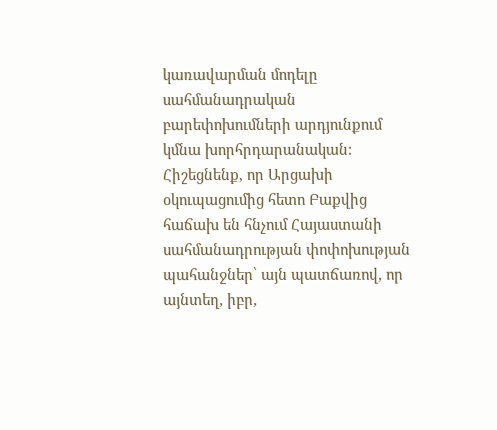կառավարման մոդելը սահմանադրական բարեփոխումների արդյունքում կմնա խորհրդարանական: Հիշեցնենք, որ Արցախի օկուպացումից հետո Բաքվից հաճախ են հնչում Հայաստանի սահմանադրության փոփոխության պահանջներ՝ այն պատճառով, որ այնտեղ, իբր,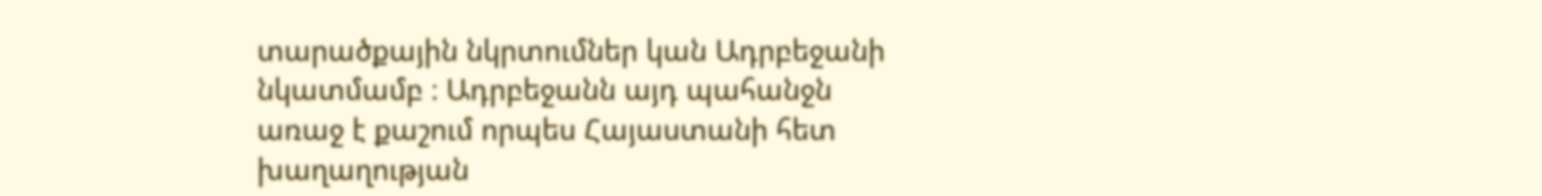տարածքային նկրտումներ կան Ադրբեջանի նկատմամբ ։ Ադրբեջանն այդ պահանջն առաջ է քաշում որպես Հայաստանի հետ խաղաղության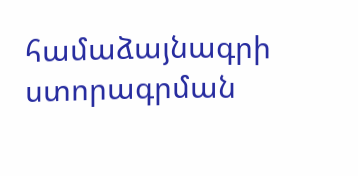համաձայնագրի ստորագրման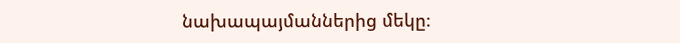նախապայմաններից մեկը։